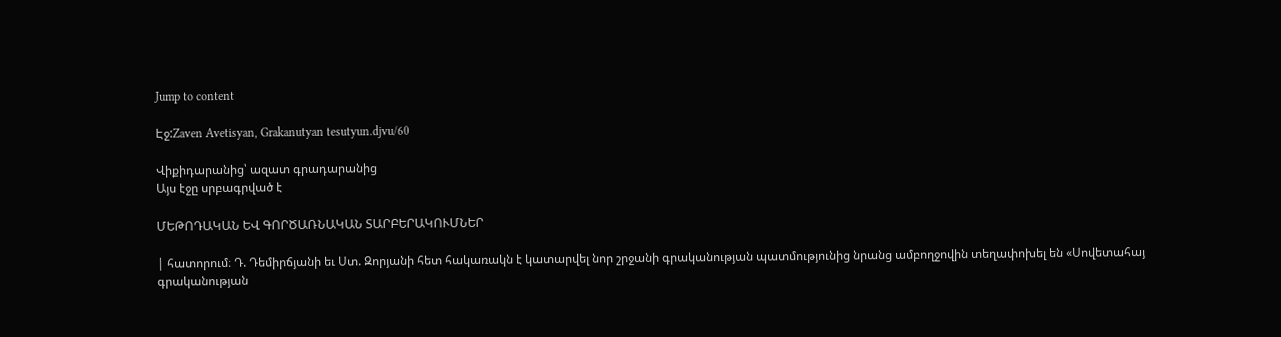Jump to content

Էջ:Zaven Avetisyan, Grakanutyan tesutyun.djvu/60

Վիքիդարանից՝ ազատ գրադարանից
Այս էջը սրբագրված է

ՄԵԹՈԴԱԿԱՆ ԵՎ ԳՈՐԾԱՌՆԱԿԱՆ ՏԱՐԲԵՐԱԿՈՒՄՆԵՐ

| հատորում։ Դ. Դեմիրճյանի եւ Ստ. Զորյանի հետ հակառակն է կատարվել նոր շրջանի գրականության պատմությունից նրանց ամբողջովին տեղափոխել են «Սովետահայ գրականության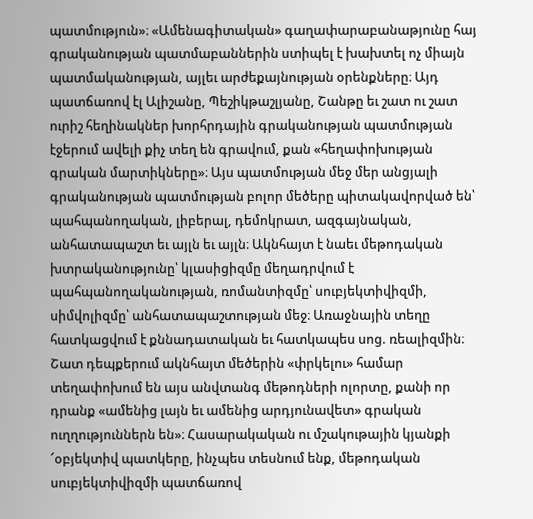պատմություն»։ «Ամենագիտական» գաղափարաբանաթյունը հայ գրականության պատմաբաններին ստիպել է խախտել ոչ միայն պատմականության, այլեւ արժեքայնության օրենքները։ Այդ պատճառով էլ Ալիշանը, Պեշիկթաշլյանը, Շանթը եւ շատ ու շատ ուրիշ հեղինակներ խորհրդային գրականության պատմության էջերում ավելի քիչ տեղ են գրավում, քան «հեղափոխության գրական մարտիկները»։ Այս պատմության մեջ մեր անցյալի գրականության պատմության բոլոր մեծերը պիտակավորված են՝ պահպանողական, լիբերալ, դեմոկրատ, ազգայնական, անհատապաշտ եւ այլն եւ այլն։ Ակնհայտ է նաեւ մեթոդական խտրականությունը՝ կլասիցիզմը մեղադրվում է պահպանողականության, ռոմանտիզմը՝ սուբյեկտիվիզմի, սիմվոլիզմը՝ անհատապաշտության մեջ։ Առաջնային տեղը հատկացվում է քննադատական եւ հատկապես սոց. ռեալիզմին։ Շատ դեպքերում ակնհայտ մեծերին «փրկելու» համար տեղափոխում են այս անվտանգ մեթոդների ոլորտը, քանի որ դրանք «ամենից լայն եւ ամենից արդյունավետ» գրական ուղղություններն են»։ Հասարակական ու մշակութային կյանքի ՜օբյեկտիվ պատկերը, ինչպես տեսնում ենք, մեթոդական սուբյեկտիվիզմի պատճառով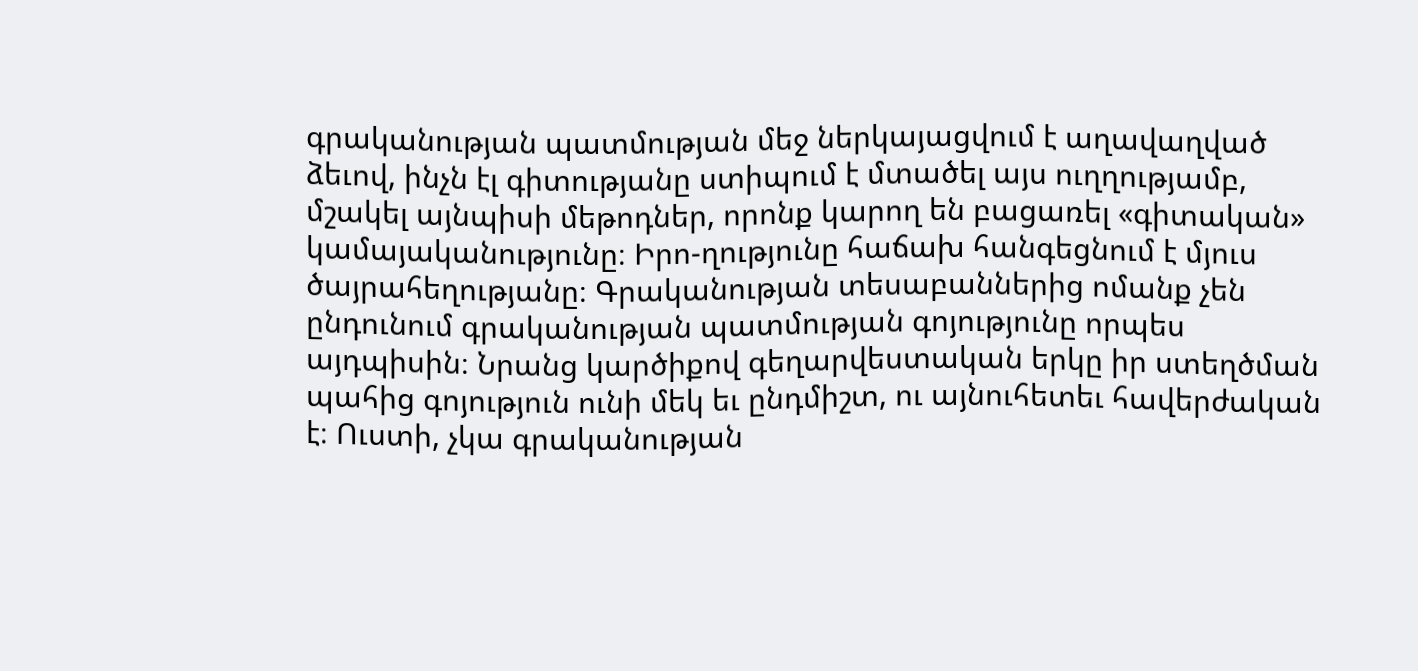գրականության պատմության մեջ ներկայացվում է աղավաղված ձեւով, ինչն էլ գիտությանը ստիպում է մտածել այս ուղղությամբ, մշակել այնպիսի մեթոդներ, որոնք կարող են բացառել «գիտական» կամայականությունը։ Իրո-ղությունը հաճախ հանգեցնում է մյուս ծայրահեղությանը։ Գրականության տեսաբաններից ոմանք չեն ընդունում գրականության պատմության գոյությունը որպես այդպիսին։ Նրանց կարծիքով գեղարվեստական երկը իր ստեղծման պահից գոյություն ունի մեկ եւ ընդմիշտ, ու այնուհետեւ հավերժական է։ Ուստի, չկա գրականության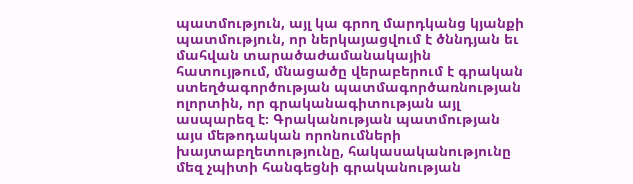պատմություն, այլ կա գրող մարդկանց կյանքի պատմություն, որ ներկայացվում է ծննդյան եւ մահվան տարածաժամանակային հատույթում, մնացածը վերաբերում է գրական ստեղծագործության պատմագործառնության ոլորտին, որ գրականագիտության այլ ասպարեզ է։ Գրականության պատմության այս մեթոդական որոնումների խայտաբղետությունը, հակասականությունը մեզ չպիտի հանգեցնի գրականության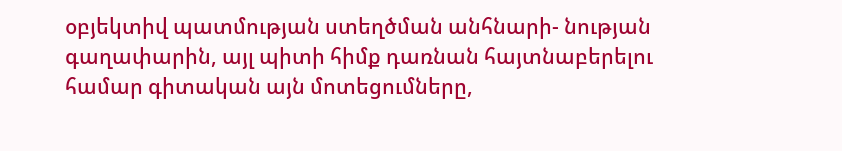օբյեկտիվ պատմության ստեղծման անհնարի- նության գաղափարին, այլ պիտի հիմք դառնան հայտնաբերելու համար գիտական այն մոտեցումները,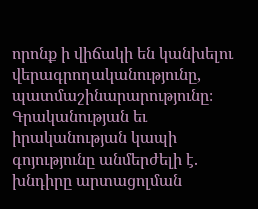որոնք ի վիճակի են կանխելու վերագրողականությունը, պատմաշինարարությունը։ Գրականության եւ իրականության կապի գոյությունը անմերժելի է. խնդիրը արտացոլման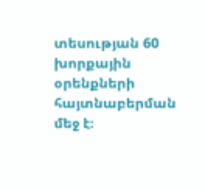տեսության 60 խորքային օրենքների հայտնաբերման մեջ է։